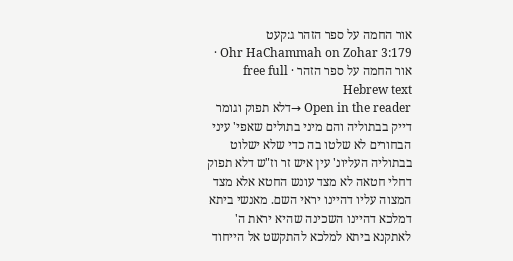אור החמה על ספר הזהר ג:קעט
Ohr HaChammah on Zohar 3:179 · אור החמה על ספר הזהר · free full Hebrew text
Open in the reader →דלא תפוק וגומר דייק בבתוליה והם מיני בתולים שאפי' עיני הבחורים לא שלטו בה כדי שלא ישלוט בבתוליה העליונ' עין איש זר וז"ש דלא תפוק דחלי חטאה לא מצד עונש החטא אלא מצד המצוה עליו דהיינו יראי השם. מאנשי ביתא דמלכא דהיינו השכינה שהיא יראת ה' לאתקנא ביתא למלכא להתקשט אל הייחוד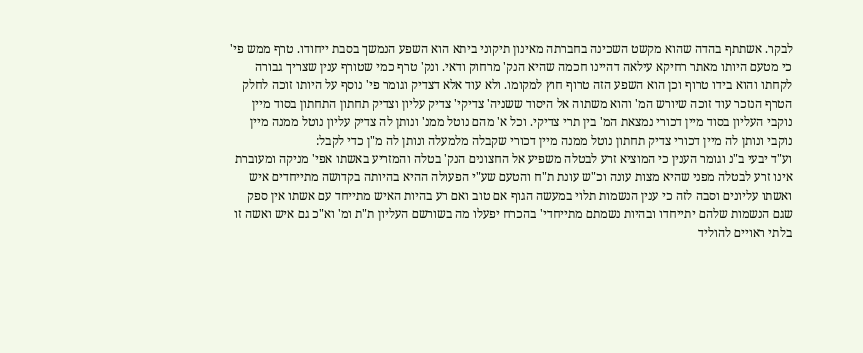לבקר. אשתתף בהדה שהוא מקשט השכינה בחברתה מאינון תיקוני ביתא הוא השפע הנמשך בסבת ייחודו. טרף ממש פי' כי מטעם היותו מאתר רחיקא עילאה דהיינו חכמה שהיא הנק' מרחוק ודאי. ונק' טרף כמי שטורף ענין שצריך גבורה לקחתו והוא בידו טרוף וכן הוא השפע הזה טרוף חוץ למקומו. ולא עוד אלא דצדיק וגומר פי' נוסף על היותו זוכה לחלק הטרף הנזכר עוד זוכה שיורש המ' והוא משתוה אל היסוד ששניה' צדיקי' צדיק עליון וצדיק תחתון התחתון בסוד מיין נוקבי העליון בסוד מיין דכורי נמצאת המ' בין תרי צדיקי. וכל א' מהם נוטל ממנ' ונותן לה צדיק עליון נוטל ממנה מיין נוקבי ונותן לה מיין דכורי צדיק תחתון נוטל ממנה מיין דכורי שקבלה מלמעלה ונותן לה מ"ן כדי לקבל:
וע"ד יבעי ב"נ וגומר הענין כי המוציא זרע לבטלה משפיע אל החצונים הנק' בטלה והמזריע באשתו אפי' מניקה ומעוברת אינו זרע לבטלה מפני שהיא מצות עונה וכ"ש עונת ת"ח והטעם שע"י הפעולה ההיא בהיותה בקדושה מתייחדים איש ואשתו עליונים וסבה לזה כי ענין הנשמות תלוי במעשה הגוף אם טוב ואם רע בהיות האיש מתייחד עם אשתו אין ספק שגם הנשמות שלהם יתייחדו ובהיות נשמתם מתייחדי' בהכרח יפעלו מה בשורשם העליון ת"ת ומ' וא"כ גם איש ואשה זו בלתי ראויים להוליד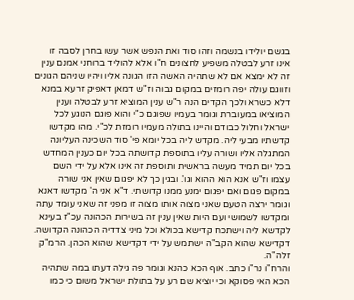בגשם יולידו בנשמה וזהו סוד ואת הנפש אשר עשו בחרן לסבה זו אינו זרע לבטלה משפיע לחצונים ח"ו אלא להוליד ברוחני אמנם ענין זה לא ימצא אם לא שתהיה האשה הזו הגונה אליו ויהיו שניהם הגונים וזווגם עולה יפה רומזים במקום גבוה וז"ש דמאן דאפיק זרעא במנא דלא כשרא ולכך הקדים הנה ר"ש ענין המוציא זרע לבטלה וענין המוציאו במעוברת וגומר בעמיו שפוגם כ"י והוא פוגם הנוגע לכל ישראל וחלול כבודם והיינו בתולה מעמיו רומזת לכ"י. מהו מקדשו קדשתיו מבעי ליה. מקדש ליה בכל יומא פי' סוד השכינה העליונה המתגלה אליו ושורה עליו בתוספת קדושתה בכל יום כענין המחדש בכל יום תמיד מעשה בראשית ותוספת זה אינו אלא על ידי השם עצמו וז"ש אנא הוא ההוא וגו'. ובגין כך לא יפגום שאין אני שורה במקום פגום ואם יפגום ימנע ממנו קדושתי. ד"א אני ה' מקדשו דאנא וגומר ירצה הטעם שאני מצוה אותו מצוה זו מפני זה שאני עומד עתה ומקדשו לשמושי ועם היות שאין ענין זה בשירות הכהונה עכ"ז בעינא לקדשא ליה וישתכח קדישא בכולא וכל מיני צדדיה הכהונה הקדושה. דקדישא שהוא הקב"ה ישתמש על ידי דקדישא שהוא הכהן. הרמ"ק זלה"ה.
והרח"ו נר"ו כתב. אוף הכא כהנא וגומר פה גילה דעתו במה שתהיה הכא האי פסוקא וכי יוציא שם רע על בתולת ישראל משום כי כמו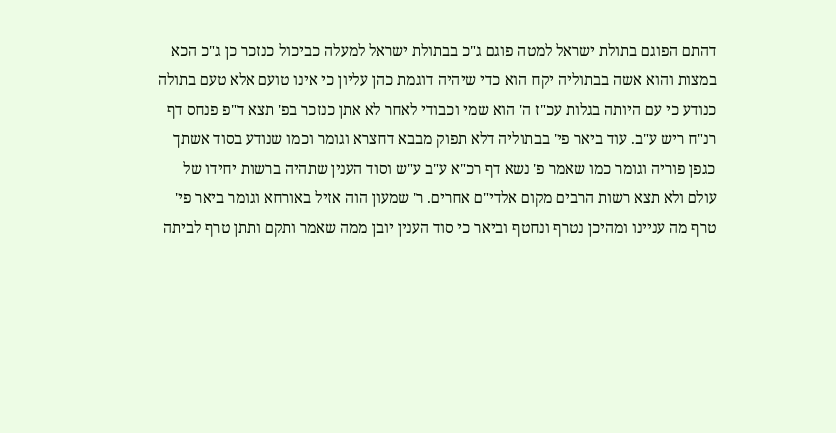דהתם הפוגם בתולת ישראל למטה פוגם ג"כ בבתולת ישראל למעלה כביכול כנזכר כן ג"כ הכא במצות והוא אשה בבתוליה יקח הוא כדי שיהיה דוגמת כהן עליון כי אינו טועם אלא טעם בתולה כנודע כי עם היותה בגלות עכ"ז ה' הוא שמי וכבודי לאחר לא אתן כנזכר בפ' תצא ד"פ פנחס דף רנ"ח ריש ע"ב. עוד ביאר פי' בבתוליה דלא תפוק מבבא דחצרא וגומר וכמו שנודע בסוד אשתך כגפן פוריה וגומר כמו שאמר פ' נשא דף רכ"א ע"ב ע"ש וסוד הענין שתהיה ברשות יחידו של עולם ולא תצא רשות הרבים מקום אלדי"ם אחרים. ר' שמעון הוה אזיל באורחא וגומר ביאר פי' טרף מה עניינו ומהיכן נטרף ונחטף וביאר כי סוד הענין יובן ממה שאמר ותקם ותתן טרף לביתה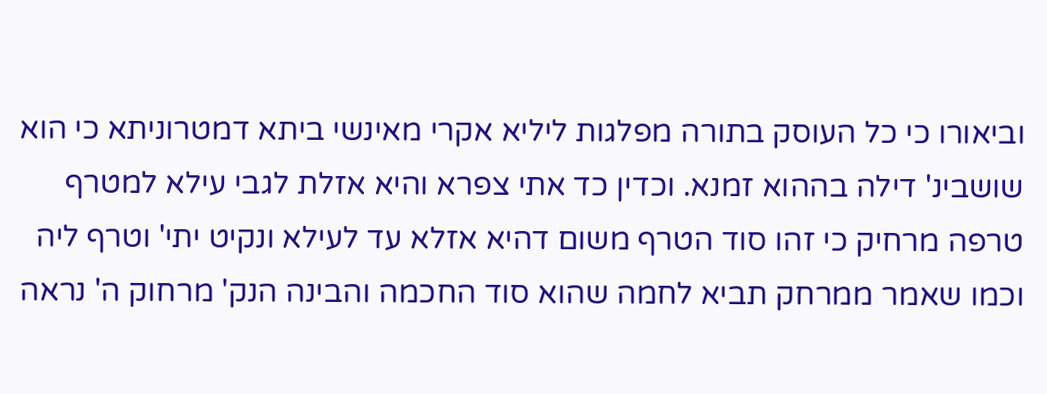וביאורו כי כל העוסק בתורה מפלגות ליליא אקרי מאינשי ביתא דמטרוניתא כי הוא שושבינ' דילה בההוא זמנא. וכדין כד אתי צפרא והיא אזלת לגבי עילא למטרף טרפה מרחיק כי זהו סוד הטרף משום דהיא אזלא עד לעילא ונקיט יתי' וטרף ליה וכמו שאמר ממרחק תביא לחמה שהוא סוד החכמה והבינה הנק' מרחוק ה' נראה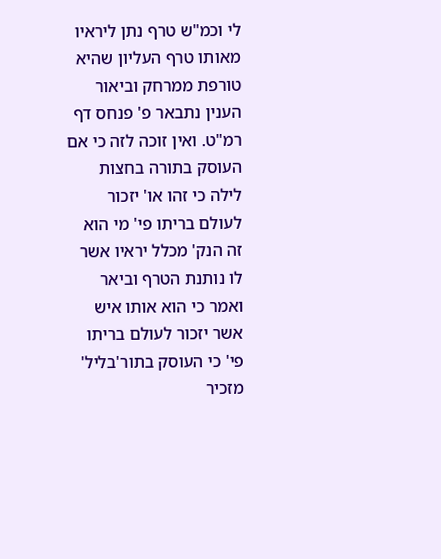לי וכמ"ש טרף נתן ליראיו מאותו טרף העליון שהיא טורפת ממרחק וביאור הענין נתבאר פ' פנחס דף רמ"ט. ואין זוכה לזה כי אם העוסק בתורה בחצות לילה כי זהו או' יזכור לעולם בריתו פי' מי הוא זה הנק' מכלל יראיו אשר לו נותנת הטרף וביאר ואמר כי הוא אותו איש אשר יזכור לעולם בריתו פי' כי העוסק בתור'בליל' מזכיר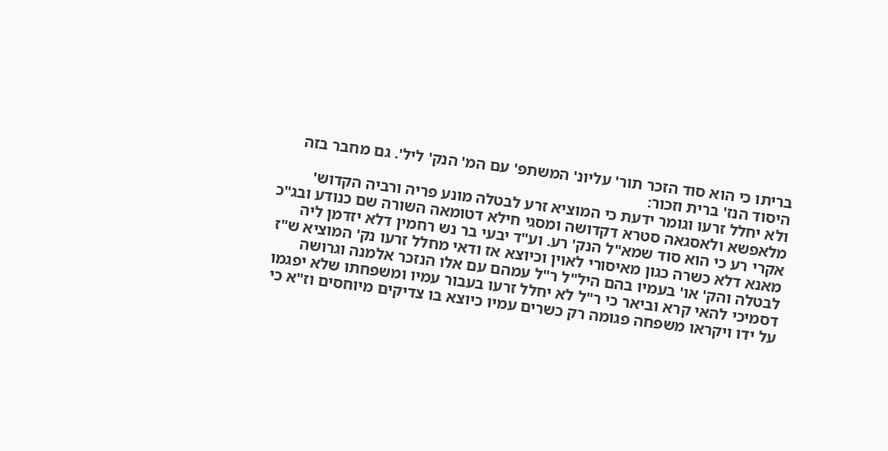בריתו כי הוא סוד הזכר תור' עליונ' המשתפ' עם המ' הנק' ליל'. גם מחבר בזה היסוד הנז' ברית וזכור:
ולא יחלל זרעו וגומר ידעת כי המוציא זרע לבטלה מונע פריה ורביה הקדוש' מלאפשא ולאסגאה סטרא דקדושה ומסגי חילא דטומאה השורה שם כנודע ובג"כ אקרי רע כי הוא סוד שמא"ל הנק' רע. וע"ד יבעי בר נש רחמין דלא יזדמן ליה מאנא דלא כשרה כגון מאיסורי לאוין וכיוצא אז ודאי מחלל זרעו נק' המוציא ש"ז לבטלה והק' או' בעמיו בהם היל"ל ר"ל עמהם עם אלו הנזכר אלמנה וגרושה דסמיכי להאי קרא וביאר כי ר"ל לא יחלל זרעו בעבור עמיו ומשפחתו שלא יפגמו על ידו ויקראו משפחה פגומה רק כשרים עמיו כיוצא בו צדיקים מיוחסים וז"א כי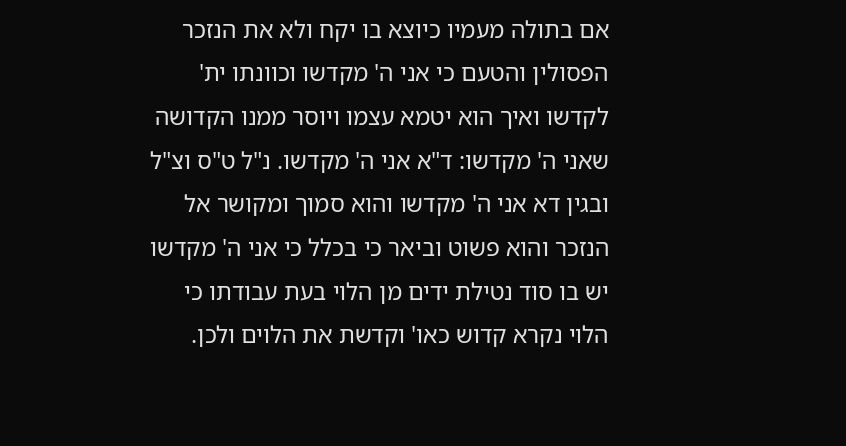אם בתולה מעמיו כיוצא בו יקח ולא את הנזכר הפסולין והטעם כי אני ה' מקדשו וכוונתו ית' לקדשו ואיך הוא יטמא עצמו ויוסר ממנו הקדושה שאני ה' מקדשו: ד"א אני ה' מקדשו. נ"ל ט"ס וצ"ל ובגין דא אני ה' מקדשו והוא סמוך ומקושר אל הנזכר והוא פשוט וביאר כי בכלל כי אני ה' מקדשו יש בו סוד נטילת ידים מן הלוי בעת עבודתו כי הלוי נקרא קדוש כאו' וקדשת את הלוים ולכן.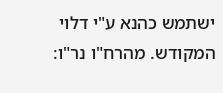ישתמש כהנא ע"י דלוי המקודש. מהרח"ו נר"ו: